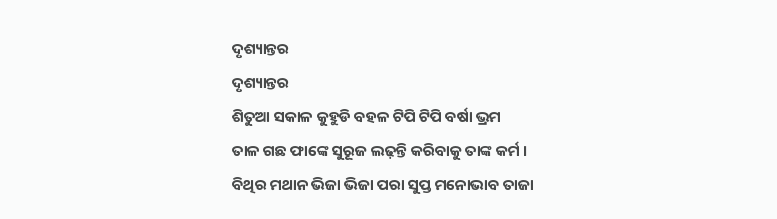ଦୃଶ୍ୟାନ୍ତର
ଦୃଶ୍ୟାନ୍ତର
ଶିତୁଆ ସକାଳ କୁହୁଡି ବହଳ ଟିପି ଟିପି ବର୍ଷା ଭ୍ରମ
ତାଳ ଗଛ ଫାଙ୍କେ ସୁରୂଜ ଲଢ଼ନ୍ତି କରିବାକୁ ତାଙ୍କ କର୍ମ ।
ବିଥିର ମଥାନ ଭିଜା ଭିଜା ପରା ସୁପ୍ତ ମନୋଭାବ ତାଜା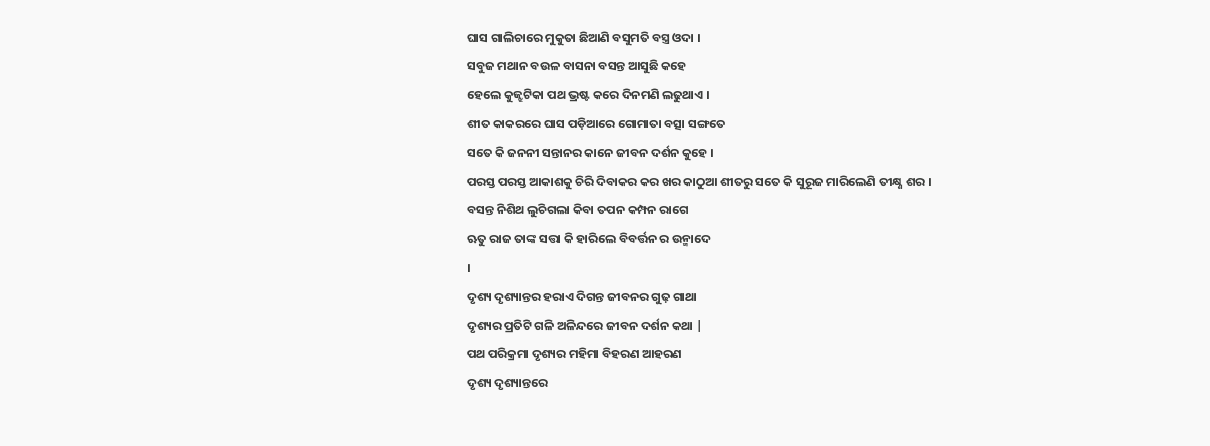ଘାସ ଗାଲିଚାରେ ମୁକୁତା ଛିଆଣି ବସୁମତି ବସ୍ତ୍ର ଓଦା ।
ସବୁଜ ମଥାନ ବଉଳ ବାସନା ବସନ୍ତ ଆସୁଛି କହେ
ହେଲେ କୁଜ୍ଝଟିକା ପଥ ଭ୍ରଷ୍ଟ କରେ ଦିନମଣି ଲଢୁଥାଏ ।
ଶୀତ କାକରରେ ଘାସ ପଡ଼ିଆରେ ଗୋମାତା ବତ୍ସା ସଙ୍ଗତେ
ସତେ କି ଜନନୀ ସନ୍ତାନର କାନେ ଜୀବନ ଦର୍ଶନ କୁହେ ।
ପରସ୍ତ ପରସ୍ତ ଆକାଶକୁ ଚିରି ଦିବାକର କର ଖର କାଠୁଆ ଶୀତରୁ ସତେ କି ସୁରୂଜ ମାରିଲେଣି ତୀକ୍ଷ୍ଣ ଶର ।
ବସନ୍ତ ନିଶିଥ ଲୁଚିଗଲା କିବା ତପନ କମ୍ପନ ରାଗେ
ଋତୁ ରାଜ ତାଙ୍କ ସତ୍ତା କି ହାରିଲେ ବିବର୍ତ୍ତନ ର ଉନ୍ମାଦେ
।
ଦୃଶ୍ୟ ଦୃଶ୍ୟାନ୍ତର ହରାଏ ଦିଗନ୍ତ ଜୀବନର ଗୁଢ଼ ଗାଥା
ଦୃଶ୍ୟର ପ୍ରତିଟି ଗଳି ଅଳିନ୍ଦରେ ଜୀବନ ଦର୍ଶନ କଥା |
ପଥ ପରିକ୍ରମା ଦୃଶ୍ୟର ମହିମା ବିହରଣ ଆହରଣ
ଦୃଶ୍ୟ ଦୃଶ୍ୟାନ୍ତରେ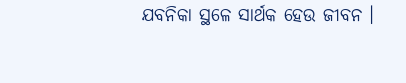ଯବନିକା ସ୍ଥଳେ ସାର୍ଥକ ହେଉ ଜୀବନ ।